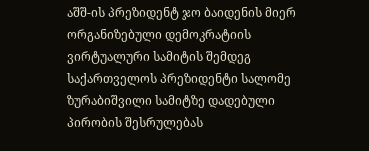აშშ-ის პრეზიდენტ ჯო ბაიდენის მიერ ორგანიზებული დემოკრატიის ვირტუალური სამიტის შემდეგ საქართველოს პრეზიდენტი სალომე ზურაბიშვილი სამიტზე დადებული პირობის შესრულებას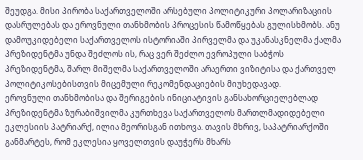შეუდგა. მისი პირობა საქართველოში არსებული პოლიტიკური პოლარიზაციის დასრულებას და ეროვნული თანხმობის პროცესის წამოწყებას გულისხმობს. ანუ დამოუკიდებელი საქართველოს ისტორიაში პირველმა და უკანასკნელმა ქალმა პრეზიდენტმა უნდა შეძლოს ის, რაც ვერ შეძლო ევროპული საბჭოს პრეზიდენტმა, შარლ მიშელმა საქართველოში არაერთი ვიზიტისა და ქართველ პოლიტიკოსებისთვის მიცემული რეკომენდაციების მიუხედავად.
ეროვნული თანხმობისა და შერიგების ინიციატივის განსახორციელებლად პრეზიდენტმა ზურაბიშვილმა კურთხევა საქართველოს მართლმადიდებელი ეკლესიის პატრიარქ, ილია მეორისგან ითხოვა. თავის მხრივ, საპატრიარქოში განმარტეს, რომ ეკლესია ყოველთვის დაუჭერს მხარს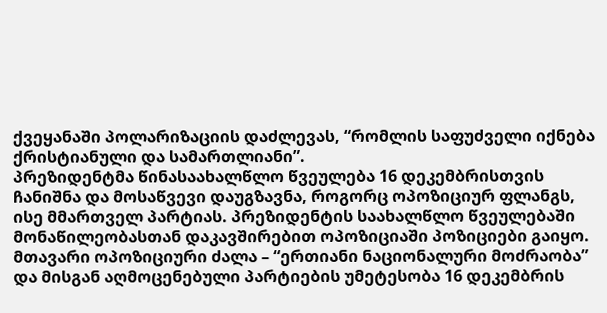ქვეყანაში პოლარიზაციის დაძლევას, “რომლის საფუძველი იქნება ქრისტიანული და სამართლიანი”.
პრეზიდენტმა წინასაახალწლო წვეულება 16 დეკემბრისთვის ჩანიშნა და მოსაწვევი დაუგზავნა, როგორც ოპოზიციურ ფლანგს, ისე მმართველ პარტიას. პრეზიდენტის საახალწლო წვეულებაში მონაწილეობასთან დაკავშირებით ოპოზიციაში პოზიციები გაიყო. მთავარი ოპოზიციური ძალა – “ერთიანი ნაციონალური მოძრაობა” და მისგან აღმოცენებული პარტიების უმეტესობა 16 დეკემბრის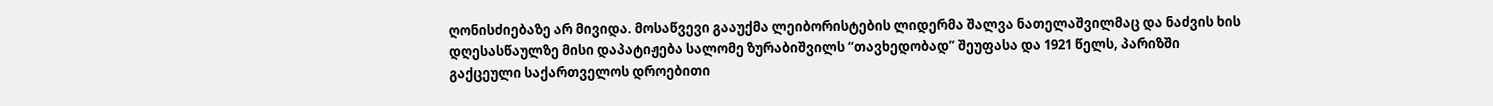ღონისძიებაზე არ მივიდა. მოსაწვევი გააუქმა ლეიბორისტების ლიდერმა შალვა ნათელაშვილმაც და ნაძვის ხის დღესასწაულზე მისი დაპატიჟება სალომე ზურაბიშვილს “თავხედობად” შეუფასა და 1921 წელს, პარიზში გაქცეული საქართველოს დროებითი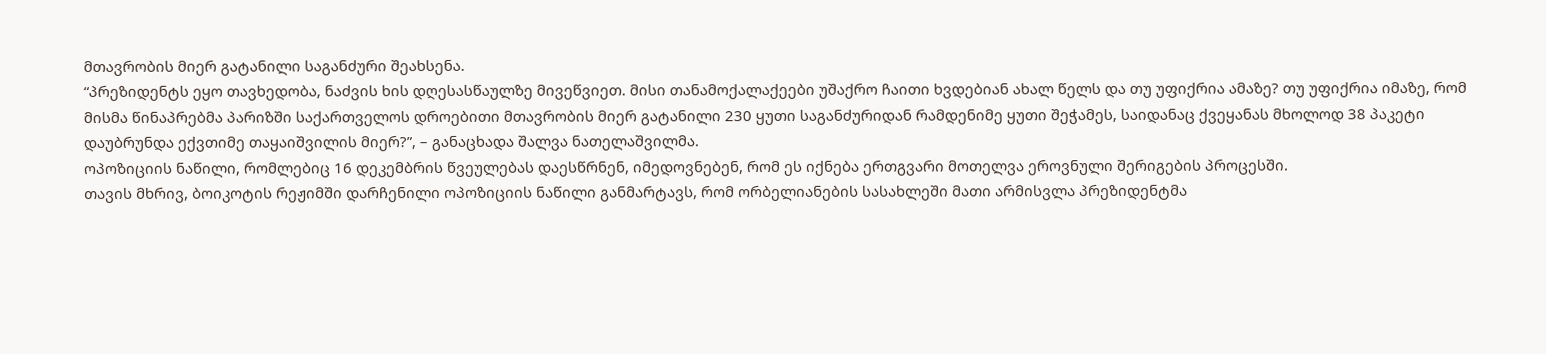მთავრობის მიერ გატანილი საგანძური შეახსენა.
“პრეზიდენტს ეყო თავხედობა, ნაძვის ხის დღესასწაულზე მივეწვიეთ. მისი თანამოქალაქეები უშაქრო ჩაითი ხვდებიან ახალ წელს და თუ უფიქრია ამაზე? თუ უფიქრია იმაზე, რომ მისმა წინაპრებმა პარიზში საქართველოს დროებითი მთავრობის მიერ გატანილი 230 ყუთი საგანძურიდან რამდენიმე ყუთი შეჭამეს, საიდანაც ქვეყანას მხოლოდ 38 პაკეტი დაუბრუნდა ექვთიმე თაყაიშვილის მიერ?”, – განაცხადა შალვა ნათელაშვილმა.
ოპოზიციის ნაწილი, რომლებიც 16 დეკემბრის წვეულებას დაესწრნენ, იმედოვნებენ, რომ ეს იქნება ერთგვარი მოთელვა ეროვნული შერიგების პროცესში.
თავის მხრივ, ბოიკოტის რეჟიმში დარჩენილი ოპოზიციის ნაწილი განმარტავს, რომ ორბელიანების სასახლეში მათი არმისვლა პრეზიდენტმა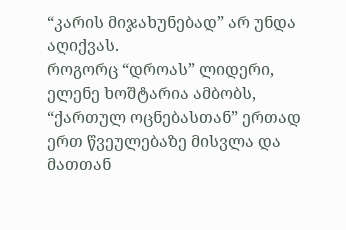“კარის მიჯახუნებად” არ უნდა აღიქვას.
როგორც “დროას” ლიდერი, ელენე ხოშტარია ამბობს, “ქართულ ოცნებასთან” ერთად ერთ წვეულებაზე მისვლა და მათთან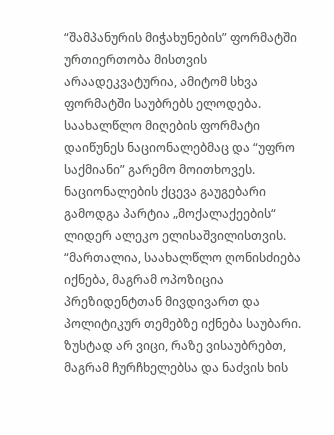“შამპანურის მიჭახუნების” ფორმატში ურთიერთობა მისთვის არაადეკვატურია, ამიტომ სხვა ფორმატში საუბრებს ელოდება.
საახალწლო მიღების ფორმატი დაიწუნეს ნაციონალებმაც და “უფრო საქმიანი” გარემო მოითხოვეს.
ნაციონალების ქცევა გაუგებარი გამოდგა პარტია „მოქალაქეების“ ლიდერ ალეკო ელისაშვილისთვის.
“მართალია, საახალწლო ღონისძიება იქნება, მაგრამ ოპოზიცია პრეზიდენტთან მივდივართ და პოლიტიკურ თემებზე იქნება საუბარი. ზუსტად არ ვიცი, რაზე ვისაუბრებთ, მაგრამ ჩურჩხელებსა და ნაძვის ხის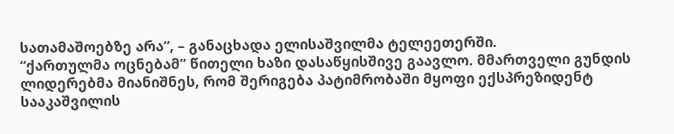სათამაშოებზე არა”, – განაცხადა ელისაშვილმა ტელეეთერში.
“ქართულმა ოცნებამ” წითელი ხაზი დასაწყისშივე გაავლო. მმართველი გუნდის ლიდერებმა მიანიშნეს, რომ შერიგება პატიმრობაში მყოფი ექსპრეზიდენტ სააკაშვილის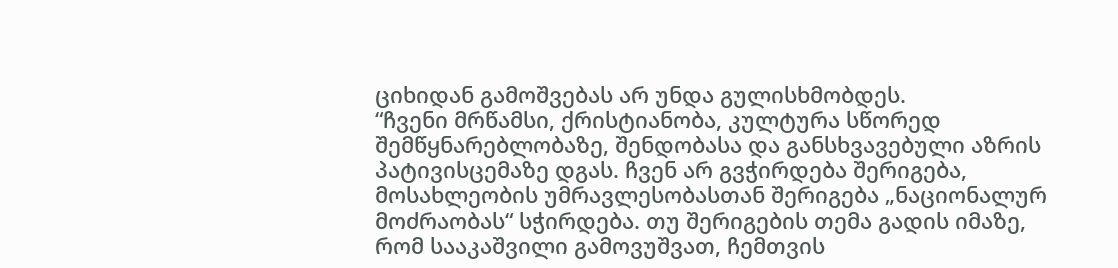ციხიდან გამოშვებას არ უნდა გულისხმობდეს.
“ჩვენი მრწამსი, ქრისტიანობა, კულტურა სწორედ შემწყნარებლობაზე, შენდობასა და განსხვავებული აზრის პატივისცემაზე დგას. ჩვენ არ გვჭირდება შერიგება, მოსახლეობის უმრავლესობასთან შერიგება „ნაციონალურ მოძრაობას“ სჭირდება. თუ შერიგების თემა გადის იმაზე, რომ სააკაშვილი გამოვუშვათ, ჩემთვის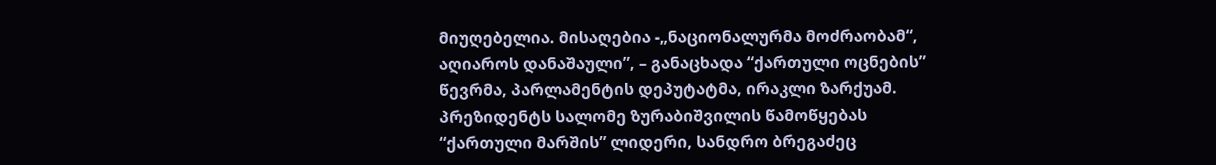მიუღებელია. მისაღებია -„ნაციონალურმა მოძრაობამ“, აღიაროს დანაშაული”, – განაცხადა “ქართული ოცნების” წევრმა, პარლამენტის დეპუტატმა, ირაკლი ზარქუამ.
პრეზიდენტს სალომე ზურაბიშვილის წამოწყებას “ქართული მარშის” ლიდერი, სანდრო ბრეგაძეც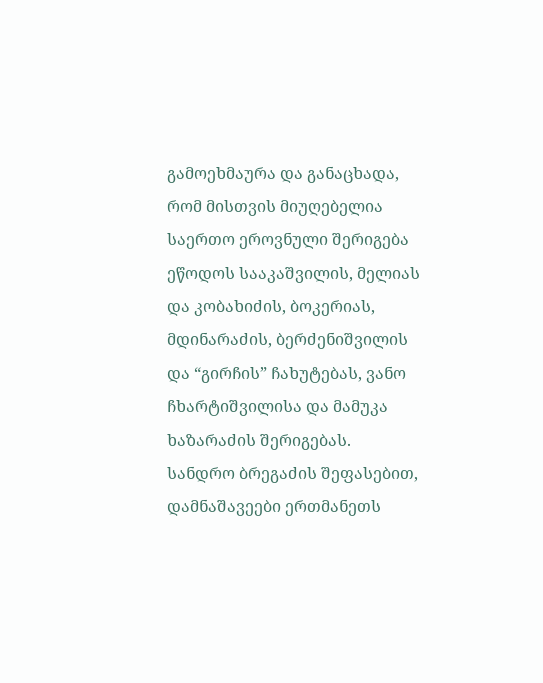გამოეხმაურა და განაცხადა, რომ მისთვის მიუღებელია საერთო ეროვნული შერიგება ეწოდოს სააკაშვილის, მელიას და კობახიძის, ბოკერიას, მდინარაძის, ბერძენიშვილის და “გირჩის” ჩახუტებას, ვანო ჩხარტიშვილისა და მამუკა ხაზარაძის შერიგებას.
სანდრო ბრეგაძის შეფასებით, დამნაშავეები ერთმანეთს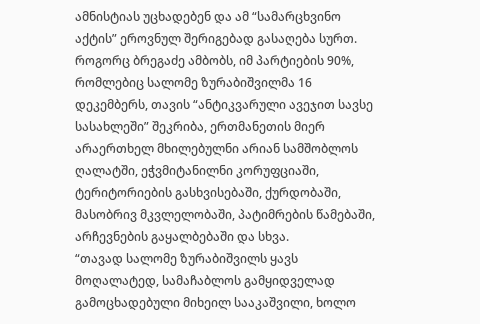ამნისტიას უცხადებენ და ამ “სამარცხვინო აქტის” ეროვნულ შერიგებად გასაღება სურთ.
როგორც ბრეგაძე ამბობს, იმ პარტიების 90%, რომლებიც სალომე ზურაბიშვილმა 16 დეკემბერს, თავის “ანტიკვარული ავეჯით სავსე სასახლეში” შეკრიბა, ერთმანეთის მიერ არაერთხელ მხილებულნი არიან სამშობლოს ღალატში, ეჭვმიტანილნი კორუფციაში, ტერიტორიების გასხვისებაში, ქურდობაში, მასობრივ მკვლელობაში, პატიმრების წამებაში, არჩევნების გაყალბებაში და სხვა.
“თავად სალომე ზურაბიშვილს ყავს მოღალატედ, სამაჩაბლოს გამყიდველად გამოცხადებული მიხეილ სააკაშვილი, ხოლო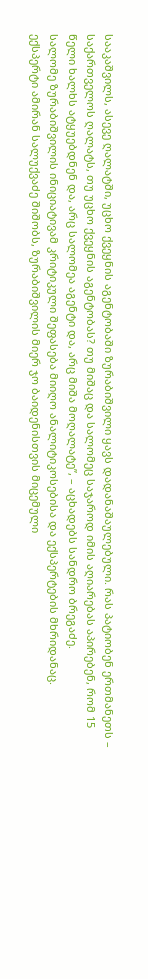სააკაშვილს, ასევე ღალატში, უცხო ქვეყნის აგენტობაში ზურაბიშვილი ყავს დადანაშაულებული. რას პატიობენ ერთმანეთს – საქართველოს ღალატს, თუ უცხო ქვეყნის აგენტობას? თუ მიშაც და სალომეც საჯაროდ იმის აღიარებას აპირებენ, რომ 15 წელი ხალხს ატყუებდნენ და, არც სალომეა აგენტი და, არც მიშა მოღალატე”, – აცხადებს სანდრო ბრეგაძე.
სალომე ზურაბიშვილის ინიციატივამ კრიტიკული შეფასება მიიღო ანალიტიკოსებისა და ექსპერტების მხრიდანაც.
ექსპერტი ამირან სალუქვაძე შიშობს, ზურაბიშვილის მიერ ჯო ბაიდენისთვის მიცემული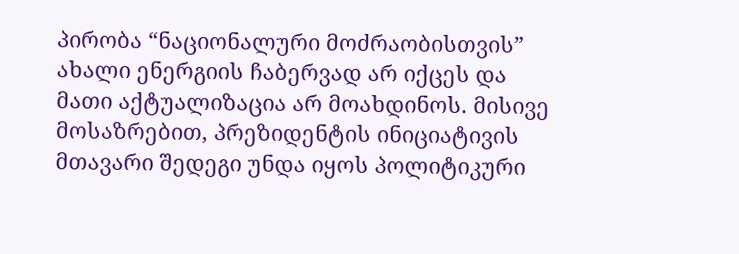პირობა “ნაციონალური მოძრაობისთვის” ახალი ენერგიის ჩაბერვად არ იქცეს და მათი აქტუალიზაცია არ მოახდინოს. მისივე მოსაზრებით, პრეზიდენტის ინიციატივის მთავარი შედეგი უნდა იყოს პოლიტიკური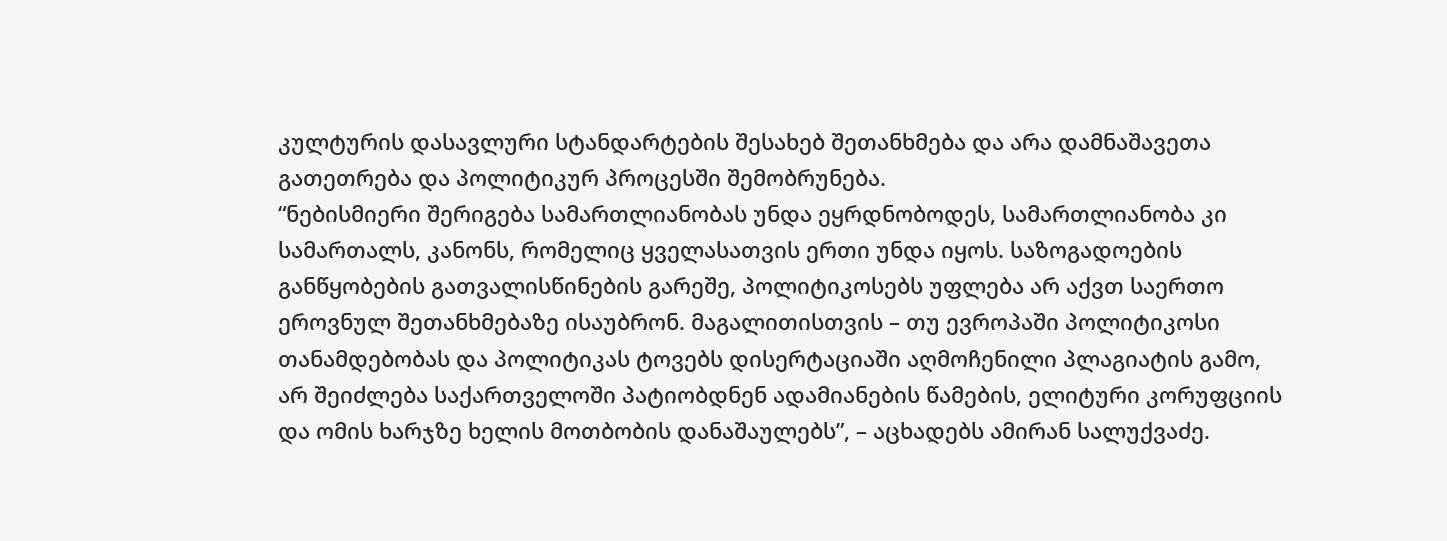კულტურის დასავლური სტანდარტების შესახებ შეთანხმება და არა დამნაშავეთა გათეთრება და პოლიტიკურ პროცესში შემობრუნება.
“ნებისმიერი შერიგება სამართლიანობას უნდა ეყრდნობოდეს, სამართლიანობა კი სამართალს, კანონს, რომელიც ყველასათვის ერთი უნდა იყოს. საზოგადოების განწყობების გათვალისწინების გარეშე, პოლიტიკოსებს უფლება არ აქვთ საერთო ეროვნულ შეთანხმებაზე ისაუბრონ. მაგალითისთვის – თუ ევროპაში პოლიტიკოსი თანამდებობას და პოლიტიკას ტოვებს დისერტაციაში აღმოჩენილი პლაგიატის გამო, არ შეიძლება საქართველოში პატიობდნენ ადამიანების წამების, ელიტური კორუფციის და ომის ხარჯზე ხელის მოთბობის დანაშაულებს”, – აცხადებს ამირან სალუქვაძე.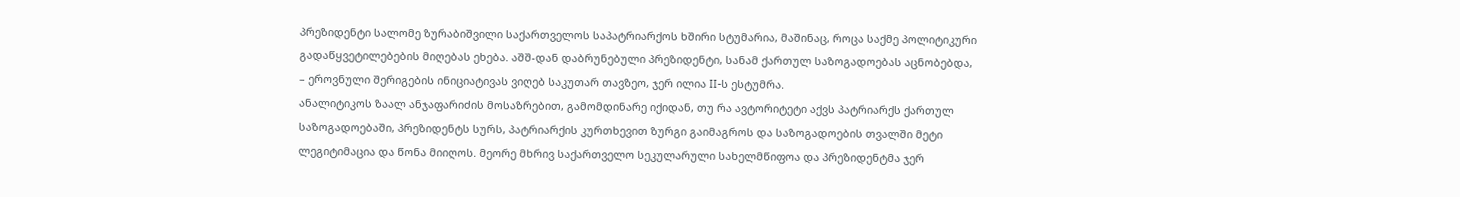პრეზიდენტი სალომე ზურაბიშვილი საქართველოს საპატრიარქოს ხშირი სტუმარია, მაშინაც, როცა საქმე პოლიტიკური გადაწყვეტილებების მიღებას ეხება. აშშ-დან დაბრუნებული პრეზიდენტი, სანამ ქართულ საზოგადოებას აცნობებდა, – ეროვნული შერიგების ინიციატივას ვიღებ საკუთარ თავზეო, ჯერ ილია II-ს ესტუმრა.
ანალიტიკოს ზაალ ანჯაფარიძის მოსაზრებით, გამომდინარე იქიდან, თუ რა ავტორიტეტი აქვს პატრიარქს ქართულ საზოგადოებაში, პრეზიდენტს სურს, პატრიარქის კურთხევით ზურგი გაიმაგროს და საზოგადოების თვალში მეტი ლეგიტიმაცია და წონა მიიღოს. მეორე მხრივ საქართველო სეკულარული სახელმწიფოა და პრეზიდენტმა ჯერ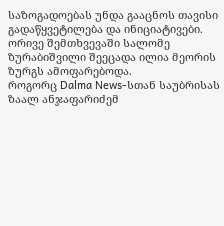საზოგადოებას უნდა გააცნოს თავისი გადაწყვეტილება და ინიციატივები. ორივე შემთხვევაში სალომე ზურაბიშვილი შეეცადა ილია მეორის ზურგს ამოფარებოდა.
როგორც Dalma News-სთან საუბრისას ზაალ ანჯაფარიძემ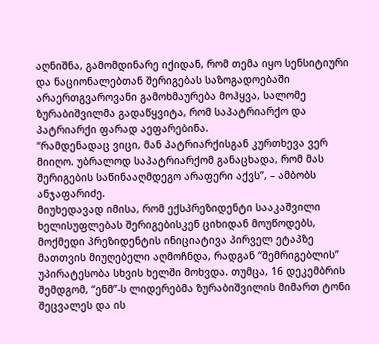აღნიშნა, გამომდინარე იქიდან, რომ თემა იყო სენსიტიური და ნაციონალებთან შერიგებას საზოგადოებაში არაერთგვაროვანი გამოხმაურება მოჰყვა, სალომე ზურაბიშვილმა გადაწყვიტა, რომ საპატრიარქო და პატრიარქი ფარად აეფარებინა.
“რამდენადაც ვიცი, მან პატრიარქისგან კურთხევა ვერ მიიღო. უბრალოდ საპატრიარქომ განაცხადა, რომ მას შერიგების საწინააღმდეგო არაფერი აქვს”, – ამბობს ანჯაფარიძე.
მიუხედავად იმისა, რომ ექსპრეზიდენტი სააკაშვილი ხელისუფლებას შერიგებისკენ ციხიდან მოუწოდებს, მოქმედი პრეზიდენტის ინიციატივა პირველ ეტაპზე მათთვის მიუღებელი აღმოჩნდა, რადგან “შემრიგებლის” უპირატესობა სხვის ხელში მოხვდა. თუმცა, 16 დეკემბრის შემდგომ, “ენმ”-ს ლიდერებმა ზურაბიშვილის მიმართ ტონი შეცვალეს და ის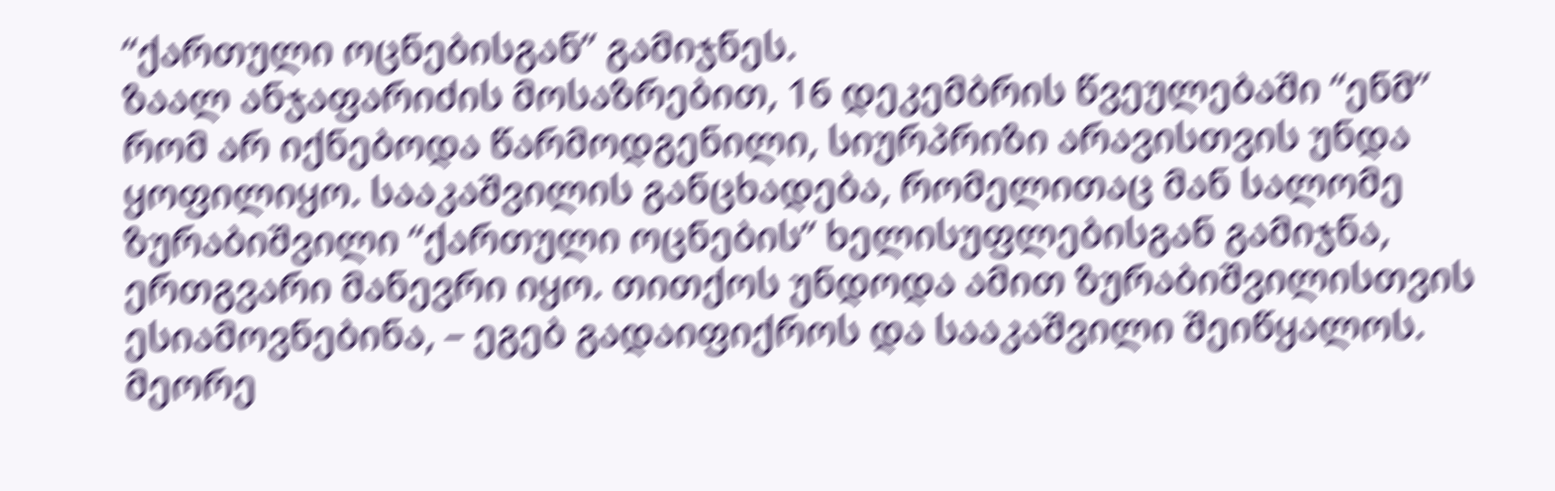“ქართული ოცნებისგან” გამიჯნეს.
ზაალ ანჯაფარიძის მოსაზრებით, 16 დეკემბრის წვეულებაში “ენმ” რომ არ იქნებოდა წარმოდგენილი, სიურპრიზი არავისთვის უნდა ყოფილიყო. სააკაშვილის განცხადება, რომელითაც მან სალომე ზურაბიშვილი “ქართული ოცნების” ხელისუფლებისგან გამიჯნა, ერთგვარი მანევრი იყო. თითქოს უნდოდა ამით ზურაბიშვილისთვის ესიამოვნებინა, – ეგებ გადაიფიქროს და სააკაშვილი შეიწყალოს.
მეორე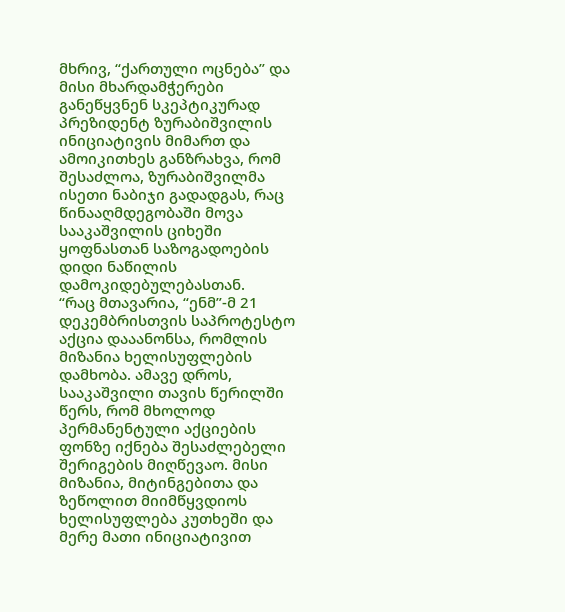მხრივ, “ქართული ოცნება” და მისი მხარდამჭერები განეწყვნენ სკეპტიკურად პრეზიდენტ ზურაბიშვილის ინიციატივის მიმართ და ამოიკითხეს განზრახვა, რომ შესაძლოა, ზურაბიშვილმა ისეთი ნაბიჯი გადადგას, რაც წინააღმდეგობაში მოვა სააკაშვილის ციხეში ყოფნასთან საზოგადოების დიდი ნაწილის დამოკიდებულებასთან.
“რაც მთავარია, “ენმ”-მ 21 დეკემბრისთვის საპროტესტო აქცია დააანონსა, რომლის მიზანია ხელისუფლების დამხობა. ამავე დროს, სააკაშვილი თავის წერილში წერს, რომ მხოლოდ პერმანენტული აქციების ფონზე იქნება შესაძლებელი შერიგების მიღწევაო. მისი მიზანია, მიტინგებითა და ზეწოლით მიიმწყვდიოს ხელისუფლება კუთხეში და მერე მათი ინიციატივით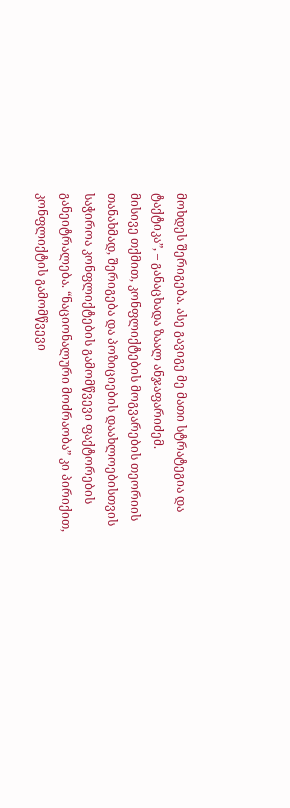მოხდეს შერიგება. ასე გავიგე მე მათი სტრატეგია და ტაქტიკა”, – განაცხადა ზაალ ანჯაფარიძემ.
მისივე თქმით, კონფლიქტების მოგვარების თეორიის თანახმად, შერიგება და პოზიციების დაახლოებისთვის საჭიროა კონფლიქტების გამომწვევი ფაქტორების განეიტრალება. “ნაციონალური მოძრაობა” კი პირიქით, კონფლიქტის გამომწვევი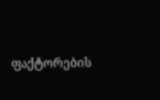ფაქტორების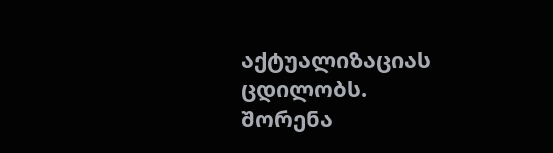აქტუალიზაციას ცდილობს.
შორენა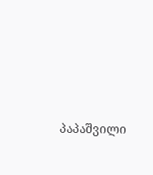პაპაშვილი